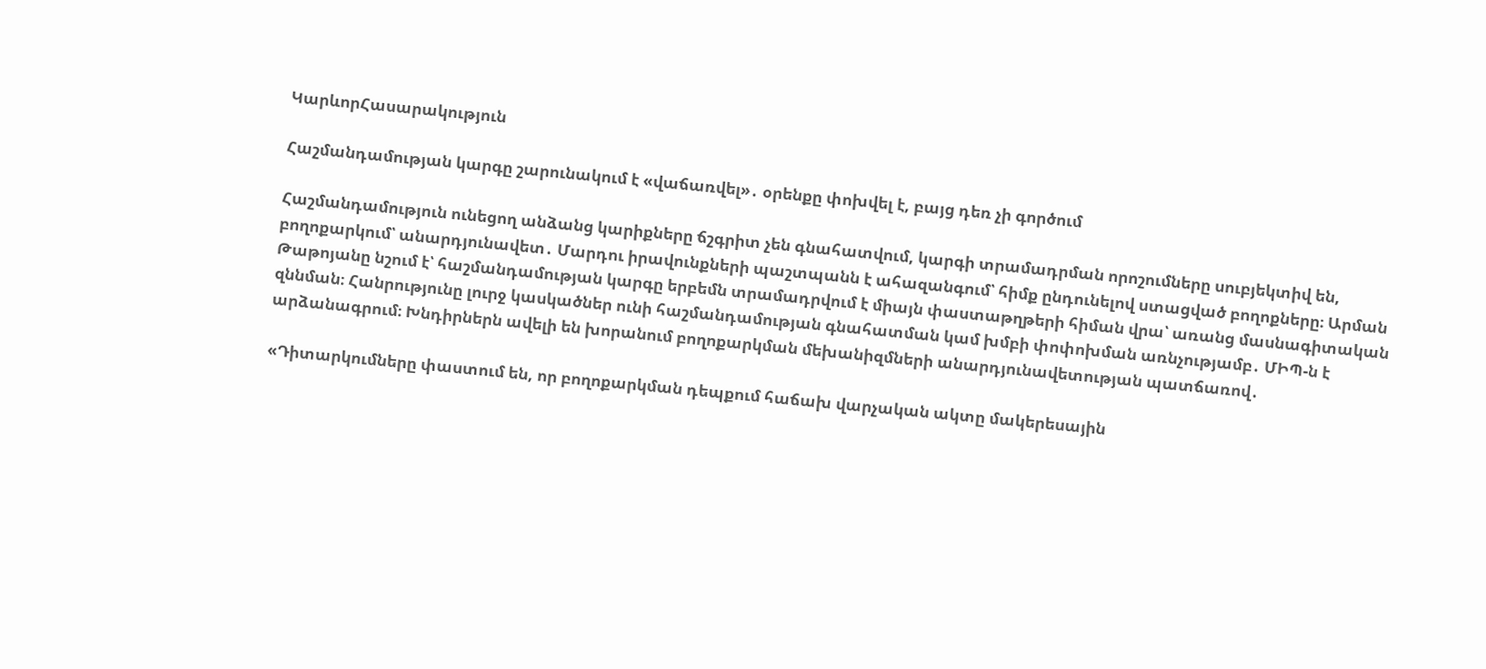ԿարևորՀասարակություն

Հաշմանդամության կարգը շարունակում է «վաճառվել»․ օրենքը փոխվել է, բայց դեռ չի գործում

Հաշմանդամություն ունեցող անձանց կարիքները ճշգրիտ չեն գնահատվում, կարգի տրամադրման որոշումները սուբյեկտիվ են, բողոքարկում՝ անարդյունավետ․ Մարդու իրավունքների պաշտպանն է ահազանգում՝ հիմք ընդունելով ստացված բողոքները։ Արման Թաթոյանը նշում է՝ հաշմանդամության կարգը երբեմն տրամադրվում է միայն փաստաթղթերի հիման վրա՝ առանց մասնագիտական զննման։ Հանրությունը լուրջ կասկածներ ունի հաշմանդամության գնահատման կամ խմբի փոփոխման առնչությամբ․ ՄԻՊ-ն է արձանագրում։ Խնդիրներն ավելի են խորանում բողոքարկման մեխանիզմների անարդյունավետության պատճառով․

«Դիտարկումները փաստում են, որ բողոքարկման դեպքում հաճախ վարչական ակտը մակերեսային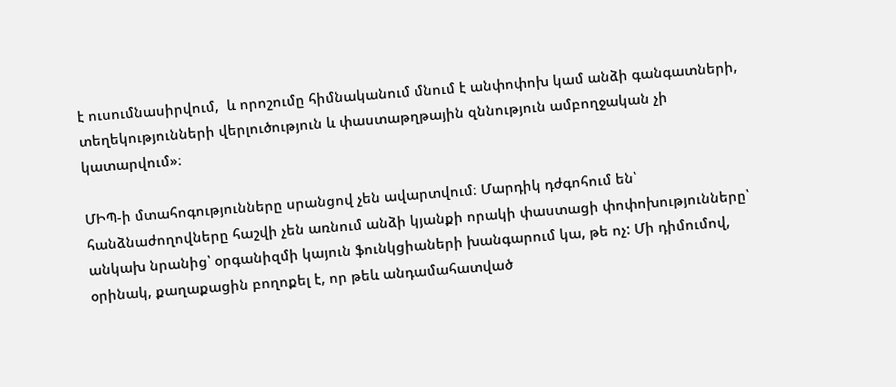է ուսումնասիրվում,  և որոշումը հիմնականում մնում է անփոփոխ կամ անձի գանգատների, տեղեկությունների վերլուծություն և փաստաթղթային զննություն ամբողջական չի կատարվում»։

ՄԻՊ-ի մտահոգությունները սրանցով չեն ավարտվում։ Մարդիկ դժգոհում են՝  հանձնաժողովները հաշվի չեն առնում անձի կյանքի որակի փաստացի փոփոխությունները՝ անկախ նրանից՝ օրգանիզմի կայուն ֆունկցիաների խանգարում կա, թե ոչ: Մի դիմումով, օրինակ, քաղաքացին բողոքել է, որ թեև անդամահատված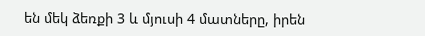են մեկ ձեռքի 3 և մյուսի 4 մատները, իրեն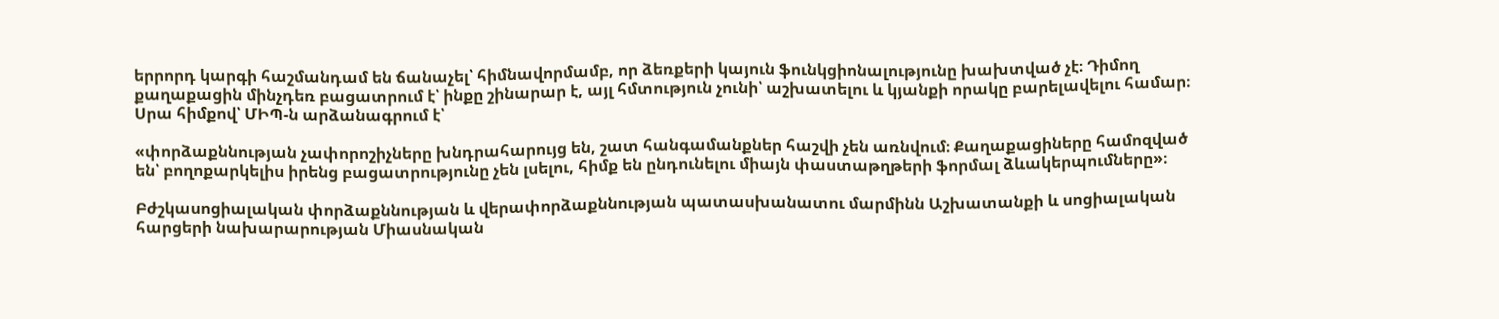երրորդ կարգի հաշմանդամ են ճանաչել՝ հիմնավորմամբ, որ ձեռքերի կայուն ֆունկցիոնալությունը խախտված չէ։ Դիմող քաղաքացին մինչդեռ բացատրում է՝ ինքը շինարար է, այլ հմտություն չունի՝ աշխատելու և կյանքի որակը բարելավելու համար։ Սրա հիմքով՝ ՄԻՊ-ն արձանագրում է՝

«փորձաքննության չափորոշիչները խնդրահարույց են, շատ հանգամանքներ հաշվի չեն առնվում։ Քաղաքացիները համոզված են՝ բողոքարկելիս իրենց բացատրությունը չեն լսելու, հիմք են ընդունելու միայն փաստաթղթերի ֆորմալ ձևակերպումները»։

Բժշկասոցիալական փորձաքննության և վերափորձաքննության պատասխանատու մարմինն Աշխատանքի և սոցիալական հարցերի նախարարության Միասնական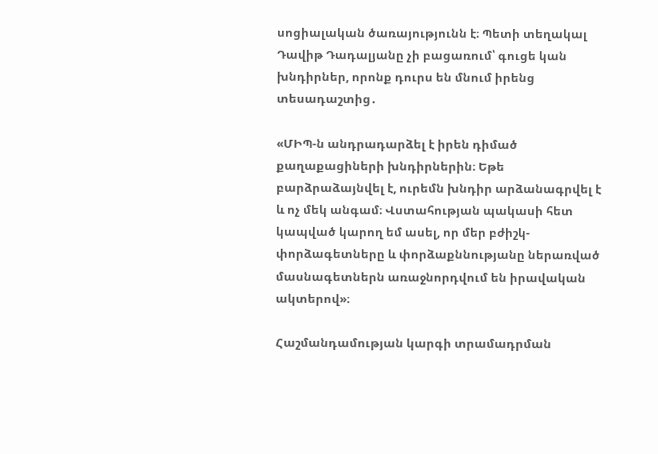սոցիալական ծառայությունն է։ Պետի տեղակալ Դավիթ Դադալյանը չի բացառում՝ գուցե կան խնդիրներ, որոնք դուրս են մնում իրենց տեսադաշտից․

«ՄԻՊ-ն անդրադարձել է իրեն դիմած քաղաքացիների խնդիրներին։ Եթե բարձրաձայնվել է, ուրեմն խնդիր արձանագրվել է և ոչ մեկ անգամ։ Վստահության պակասի հետ կապված կարող եմ ասել, որ մեր բժիշկ-փորձագետները և փորձաքննությանը ներառված մասնագետներն առաջնորդվում են իրավական ակտերով»։

Հաշմանդամության կարգի տրամադրման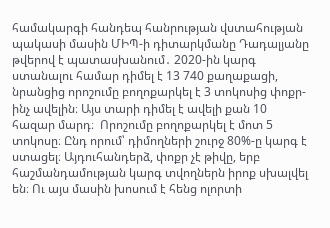համակարգի հանդեպ հանրության վստահության պակասի մասին ՄԻՊ-ի դիտարկմանը Դադալյանը թվերով է պատասխանում․ 2020-ին կարգ ստանալու համար դիմել է 13 740 քաղաքացի, նրանցից որոշումը բողոքարկել է 3 տոկոսից փոքր-ինչ ավելին։ Այս տարի դիմել է ավելի քան 10 հազար մարդ։  Որոշումը բողոքարկել է մոտ 5 տոկոսը։ Ընդ որում՝ դիմողների շուրջ 80%-ը կարգ է ստացել։ Այդուհանդերձ, փոքր չէ թիվը, երբ հաշմանդամության կարգ տվողներն իրոք սխալվել են։ Ու այս մասին խոսում է հենց ոլորտի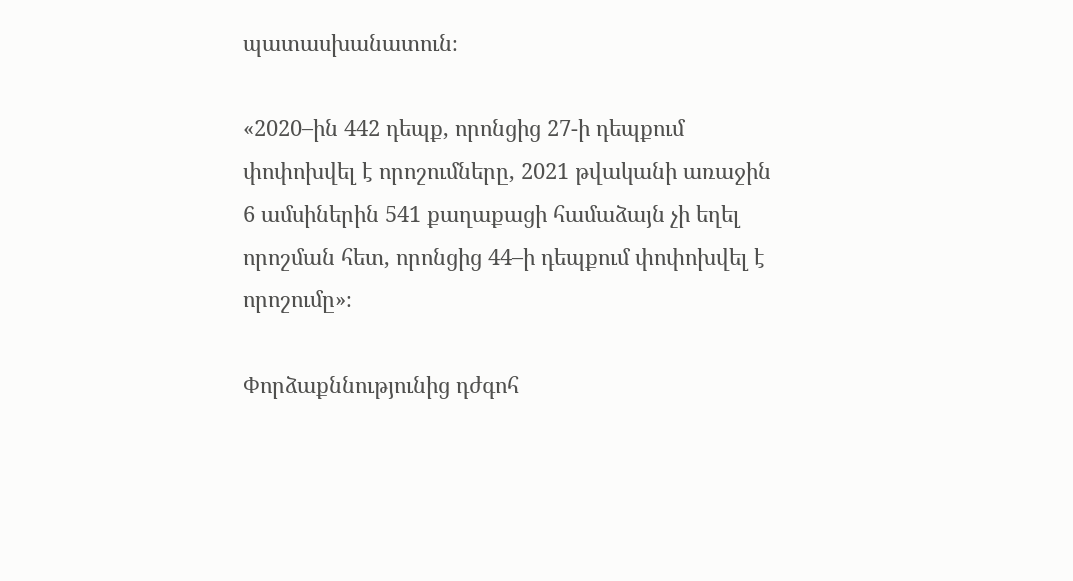պատասխանատուն։

«2020–ին 442 դեպք, որոնցից 27-ի դեպքում փոփոխվել է որոշումները, 2021 թվականի առաջին 6 ամսիներին 541 քաղաքացի համաձայն չի եղել որոշման հետ, որոնցից 44–ի դեպքում փոփոխվել է որոշումը»։

Փորձաքննությունից դժգոհ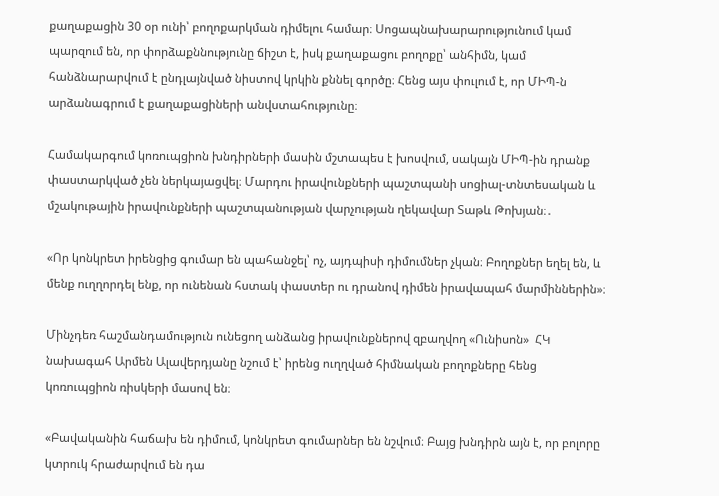քաղաքացին 30 օր ունի՝ բողոքարկման դիմելու համար։ Սոցապնախարարությունում կամ պարզում են, որ փորձաքննությունը ճիշտ է, իսկ քաղաքացու բողոքը՝ անհիմն, կամ հանձնարարվում է ընդլայնված նիստով կրկին քննել գործը։ Հենց այս փուլում է, որ ՄԻՊ-ն արձանագրում է քաղաքացիների անվստահությունը։

Համակարգում կոռուպցիոն խնդիրների մասին մշտապես է խոսվում, սակայն ՄԻՊ-ին դրանք փաստարկված չեն ներկայացվել։ Մարդու իրավունքների պաշտպանի սոցիալ-տնտեսական և մշակութային իրավունքների պաշտպանության վարչության ղեկավար Տաթև Թոխյան։․

«Որ կոնկրետ իրենցից գումար են պահանջել՝ ոչ, այդպիսի դիմումներ չկան։ Բողոքներ եղել են, և մենք ուղղորդել ենք, որ ունենան հստակ փաստեր ու դրանով դիմեն իրավապահ մարմիններին»։

Մինչդեռ հաշմանդամություն ունեցող անձանց իրավունքներով զբաղվող «Ունիսոն»  ՀԿ նախագահ Արմեն Ալավերդյանը նշում է՝ իրենց ուղղված հիմնական բողոքները հենց կոռուպցիոն ռիսկերի մասով են։

«Բավականին հաճախ են դիմում, կոնկրետ գումարներ են նշվում։ Բայց խնդիրն այն է, որ բոլորը կտրուկ հրաժարվում են դա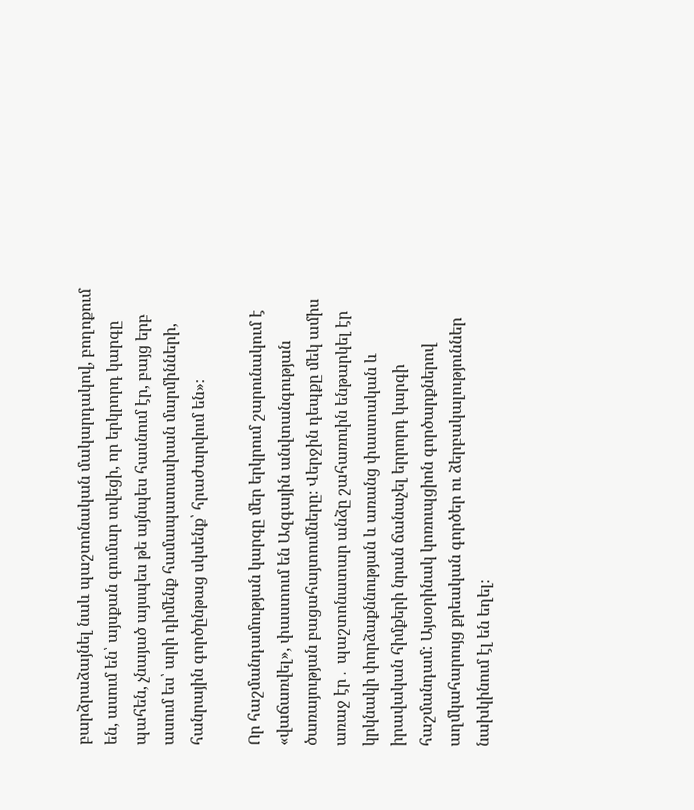բարձրաձայնել նաև պաշտոնական մակարդակով, բողոքում են, ասում են՝ այսքան գումար տվեցի, որ երկրորդ կարգը պահեն, չնայած այսպես թե այնպես հասնում էր, բայց երբ ասում ես՝ արի դիմենք համապատասխան մարմինների, հանրային գործընթաց սկսենք՝ հրաժարվում են»։

Որ հաշմանդամության կարգը մեր երկրում շարունակում է «վաճառվել», փաստում են Ազգային անվտանգության ծառայության բացահայտումները։ Վերջին դեպքը մեկ ամիս առաջ էր․ պաշտոնատար անձը շահառուին ենթարկել էր կրկնակի փորձաքննության և առանց փաստական և իրավական հիմքերի նրան ճանաչել երրորդ կարգի հաշմանդամ: Այսօրինակ կոռուպցիոն գործարքներով աղմկահարույց քրեական գործեր ու ձերբակալություններ նախկինում էլ են եղել։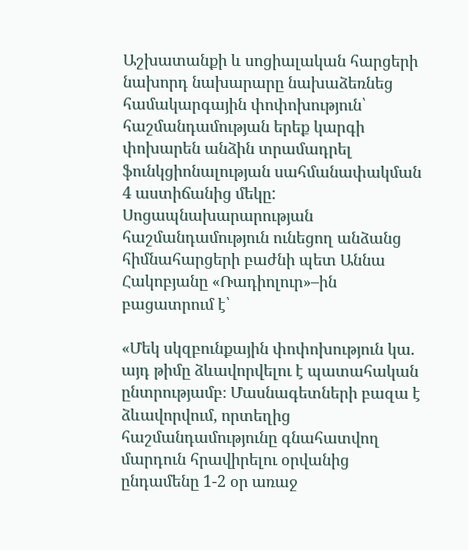Աշխատանքի և սոցիալական հարցերի նախորդ նախարարը նախաձեռնեց համակարգային փոփոխություն՝ հաշմանդամության երեք կարգի փոխարեն անձին տրամադրել ֆունկցիոնալության սահմանափակման 4 աստիճանից մեկը: Սոցապնախարարության հաշմանդամություն ունեցող անձանց հիմնահարցերի բաժնի պետ Աննա Հակոբյանը «Ռադիոլուր»–ին բացատրում է՝

«Մեկ սկզբունքային փոփոխություն կա. այդ թիմը ձևավորվելու է պատահական ընտրությամբ։ Մասնագետների բազա է ձևավորվում, որտեղից հաշմանդամությունը գնահատվող մարդուն հրավիրելու օրվանից ընդամենը 1-2 օր առաջ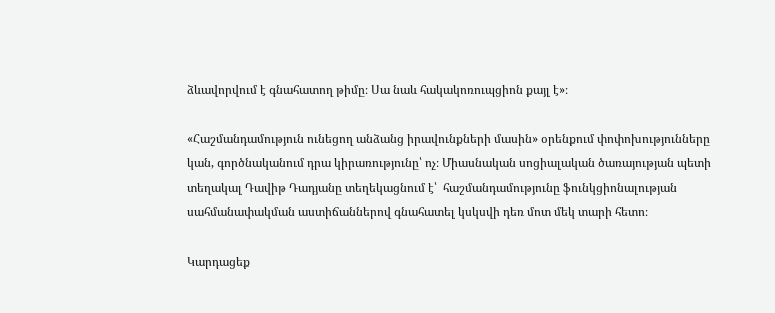ձևավորվում է գնահատող թիմը։ Սա նաև հակակոռուպցիոն քայլ է»։

«Հաշմանդամություն ունեցող անձանց իրավունքների մասին» օրենքում փոփոխությունները կան, գործնականում դրա կիրառությունը՝ ոչ։ Միասնական սոցիալական ծառայության պետի տեղակալ Դավիթ Դադյանը տեղեկացնում է՝  հաշմանդամությունը ֆունկցիոնալության սահմանափակման աստիճաններով գնահատել կսկսվի դեռ մոտ մեկ տարի հետո։

Կարդացեք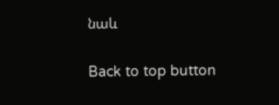նաև

Back to top button